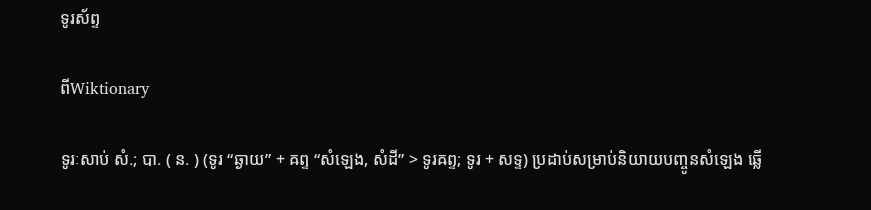ទូរស័ព្ទ

ពីWiktionary

ទូរៈសាប់ សំ.; បា. ( ន. ) (ទូរ “ឆ្ងាយ” + ឝព្ទ “សំឡេង, សំដី” > ទូរឝព្ទ; ទូរ + សទ្ទ) ប្រដាប់សម្រាប់និយាយបញ្ចូនសំឡេង ឆ្លើ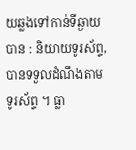យឆ្លងទៅកាន់ទីឆ្ងាយបាន : និយាយទូរស័ព្ទ, បានទទួលដំណឹងតាមទូរស័ព្ទ ។ ធ្លា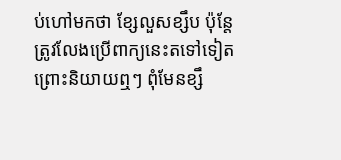ប់ហៅមកថា ខ្សែលួសខ្សឹប ប៉ុន្តែត្រូវលែងប្រើពាក្យនេះតទៅទៀត ព្រោះនិយាយឮៗ ពុំមែនខ្សឹ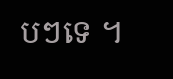បៗទេ ។